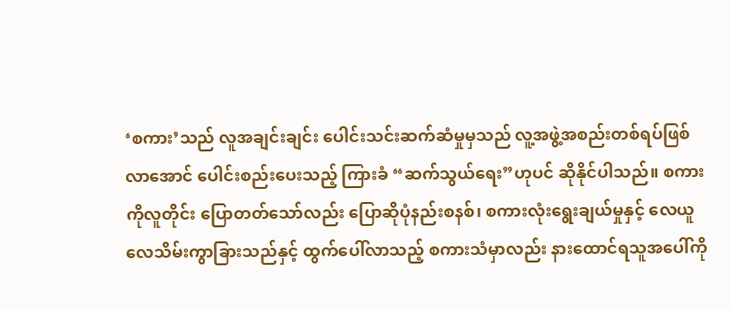‘စကား’သည် လူအချင်းချင်း ပေါင်းသင်းဆက်ဆံမှုမှသည် လူ့အဖွဲ့အစည်းတစ်ရပ်ဖြစ်လာအောင် ပေါင်းစည်းပေးသည့် ကြားခံ “ဆက်သွယ်ရေး”ဟုပင် ဆိုနိုင်ပါသည်။ စကားကိုလူတိုင်း ပြောတတ်သော်လည်း ပြောဆိုပုံနည်းစနစ်၊ စကားလုံးရွေးချယ်မှုနှင့် လေယူလေသိမ်းကွာခြားသည်နှင့် ထွက်ပေါ်လာသည့် စကားသံမှာလည်း နားထောင်ရသူအပေါ်ကို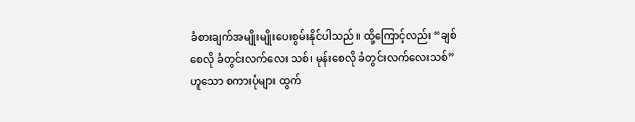ခံစားချက်အမျိုးမျိုးပေးစွမ်းနိုင်ပါသည်။ ထို့ကြောင့်လည်း “ချစ်စေလို ခံတွင်းလက်လေး သစ်၊ မုန်းစေလို ခံတွင်းလက်လေးသစ်”ဟူသော စကားပုံများ ထွက်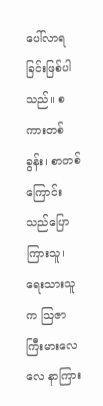ပေါ်လာရခြင်းဖြစ်ပါသည်။ စကားတစ်ခွန်း၊ စာတစ်ကြောင်းသည်ပြောကြားသူ၊ ရေးသားသူက သြဇာကြီးမားလေလေ နာကြား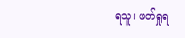ရသူ၊ ဖတ်ရှုရ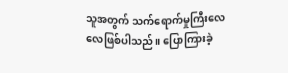သူအတွက် သက်ရောက်မှုကြီးလေလေဖြစ်ပါသည်။ ပြောကြားခဲ့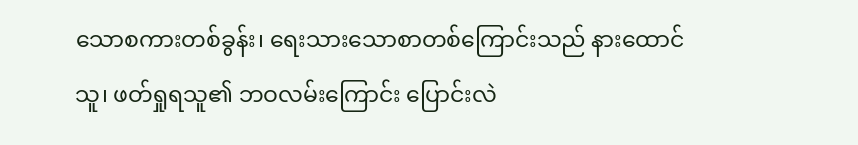သောစကားတစ်ခွန်း၊ ရေးသားသောစာတစ်ကြောင်းသည် နားထောင်သူ၊ ဖတ်ရှုရသူ၏ ဘဝလမ်းကြောင်း ပြောင်းလဲ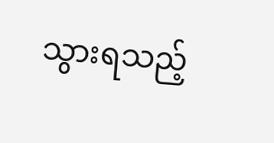သွားရသည့်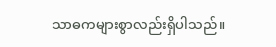သာဓကများစွာလည်းရှိပါသည်။